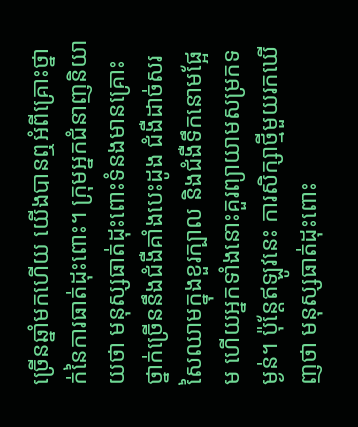ច្រើនឆ្នាំមកហើយ យើងបានឮអំពីគ្រោះថ្នាក់នៃការធាត់ដុះពោះ។ ក្រុមអ្នកជំនាញនិយាយថា មនុស្សធាត់ដុះពោះទំនងមានគ្រោះថ្នាក់ច្រើននឹងជំងឺគាំងបេះដូង ជំងឺដាច់សរសៃឈាមក្នុងខួរក្បាល និងជំងឺទឹកនោមផ្អែម ហើយអ្នកទាំងនោះគួរព្យាយាមសម្រកទម្ងន់។ ប៉ុន្តែឥឡូវនេះ ការសិក្សាថ្មីមួយរកឃើញថា មនុស្សធាត់ដុះពោះ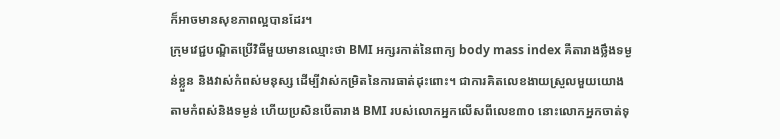ក៏អាចមានសុខភាពល្អបានដែរ។
ក្រុមវេជ្ជបណ្ឌិតប្រើវិធីមួយមានឈ្មោះថា BMI អក្សរកាត់នៃពាក្យ body mass index គឺតារាងថ្លឹងទម្ងន់ខ្លួន និងវាស់កំពស់មនុស្ស ដើម្បីវាស់កម្រិតនៃការធាត់ដុះពោះ។ ជាការគិតលេខងាយស្រួលមួយយោងតាមកំពស់និងទម្ងន់ ហើយប្រសិនបើតារាង BMI របស់លោកអ្នកលើសពីលេខ៣០ នោះលោកអ្នកចាត់ទុ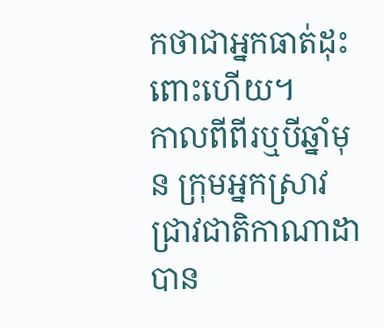កថាជាអ្នកធាត់ដុះពោះហើយ។
កាលពីពីរឬបីឆ្នាំមុន ក្រុមអ្នកស្រាវជ្រាវជាតិកាណាដាបាន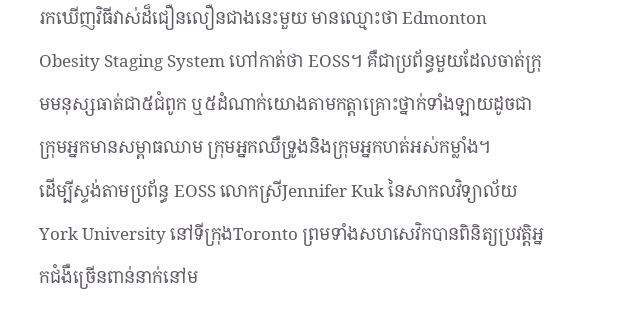រកឃើញវិធីវាស់ដ៏ជឿនលឿនជាងនេះមួយ មានឈ្មោះថា Edmonton Obesity Staging System ហៅកាត់ថា EOSS។ គឺជាប្រព័ន្ធមួយដែលចាត់ក្រុមមនុស្សធាត់ជា៥ជំពូក ឬ៥ដំណាក់យោងតាមកត្តាគ្រោះថ្នាក់ទាំងឡាយដូចជាក្រុមអ្នកមានសម្ពាធឈាម ក្រុមអ្នកឈឺទ្រូងនិងក្រុមអ្នកហត់អស់កម្លាំង។
ដើម្បីស្ទង់តាមប្រព័ន្ធ EOSS លោកស្រីJennifer Kuk នៃសាកលវិទ្យាល័យ York University នៅទីក្រុងToronto ព្រមទាំងសហសេវិកបានពិនិត្យប្រវត្តិអ្នកជំងឺច្រើនពាន់នាក់នៅម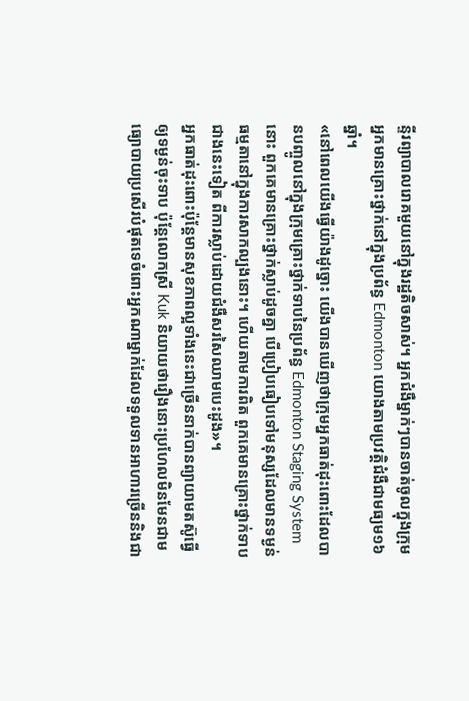ន្ទីរព្យាបាលរោគមួយនៅក្នុងរដ្ឋតិចសាស់។ អ្នកជំងឺម្នាក់ៗបានចាត់ចូលក្នុងក្រុមអ្នកមានគ្រោះថ្នាក់នៅក្នុងប្រព័ន្ធ Edmonton យោងតាមប្រវត្តិជំងឺជាមធ្យម១៦ឆ្នាំ។
«នៅពេលយើងធ្វើយ៉ាងដូច្នោះ យើងបានឃើញថាក្រុមអ្នកធាត់ដុះពោះដែលបានបញ្ចូលនៅក្នុងក្រុមគ្រោះថ្នាក់ទាបនៃប្រព័ន្ធ Edmonton Staging System នោះ ពួកគេមានគ្រោះថ្នាក់ស្លាប់ដូចគ្នា បើប្រៀបធៀបទៅមនុស្សដែលមានទម្ងន់ធម្មតានៅក្នុងការសាកល្បងនោះ។ ហើយតាមការពិត ពួកគេមានគ្រោះថ្នាក់ទាបជាងនេះទៀត ពីការស្លាប់ដោយជំងឺសរសៃឈាមបេះដូង»។
អ្នកធាត់ដុះពោះប៉ុន្តែមានសុខភាពល្អទាំងនេះជាច្រើននាក់បានព្យាយាមតស៊ូធ្វើឲ្យទម្ងន់ចុះទាប ប៉ុន្តែលោកស្រី Kuk និយាយថារឿងនោះប្រហែលមិនមែនជាមធ្យោបាយប្រសើរបំផុតទេចំពោះអ្នកណាម្នាក់ដែលទទួលទានអាហារច្រើននិងជា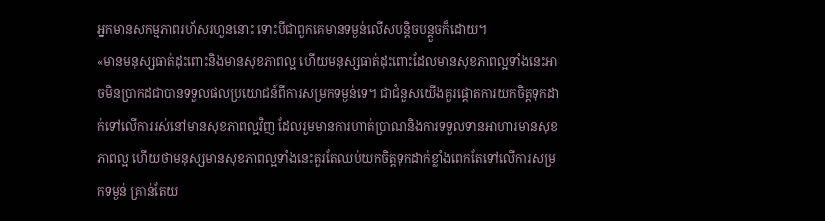អ្នកមានសកម្មភាពរហ័សរហួននោះ ទោះបីជាពួកគេមានទម្ងន់លើសបន្តិចបន្តួចក៏ដោយ។
«មានមនុស្សធាត់ដុះពោះនិងមានសុខភាពល្អ ហើយមនុស្សធាត់ដុះពោះដែលមានសុខភាពល្អទាំងនេះអាចមិនប្រាកដជាបានទទួលផលប្រយោជន៍ពីការសម្រកទម្ងន់ទេ។ ជាជំនួសយើងគួរផ្តោតការយកចិត្តទុកដាក់ទៅលើការរស់នៅមានសុខភាពល្អវិញ ដែលរួមមានការហាត់ប្រាណនិងការទទួលទានអាហារមានសុខភាពល្អ ហើយថាមនុស្សមានសុខភាពល្អទាំងនេះគួរតែឈប់យកចិត្តទុកដាក់ខ្លាំងពេកតែទៅលើការសម្រកទម្ងន់ គ្រាន់តែយ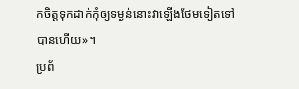កចិត្តទុកដាក់កុំឲ្យទម្ងន់នោះវាឡើងថែមទៀតទៅបានហើយ»។
ប្រព័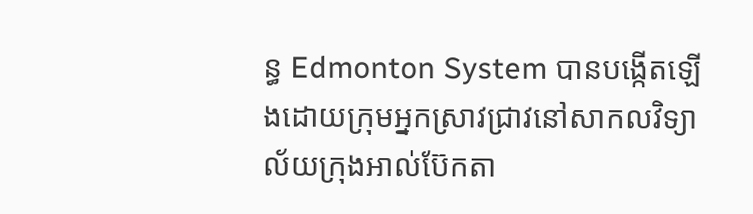ន្ធ Edmonton System បានបង្កើតឡើងដោយក្រុមអ្នកស្រាវជ្រាវនៅសាកលវិទ្យាល័យក្រុងអាល់ប៊ែកតា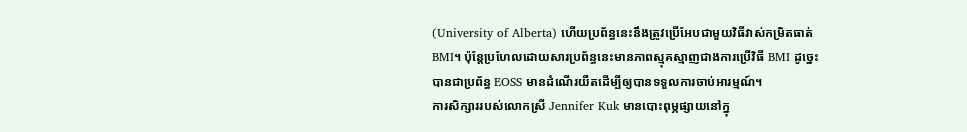(University of Alberta) ហើយប្រព័ន្ធនេះនឹងត្រូវប្រើអែបជាមួយវិធីវាស់កម្រិតធាត់ BMI។ ប៉ុន្តែប្រហែលដោយសារប្រព័ន្ធនេះមានភាពស្មុគស្មាញជាងការប្រើវិធី BMI ដូច្នេះបានជាប្រព័ន្ធ EOSS មានដំណើរយឺតដើម្បីឲ្យបានទទួលការចាប់អារម្មណ៍។
ការសិក្សាររបស់លោកស្រី Jennifer Kuk មានបោះពុម្ភផ្សាយនៅក្នុ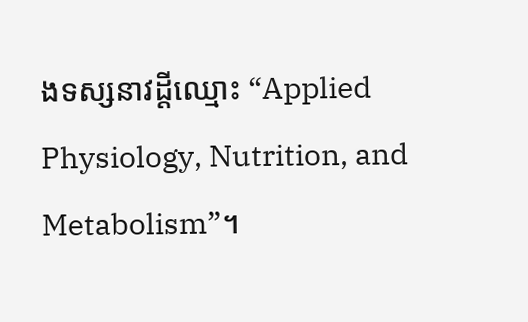ងទស្សនាវដ្តីឈ្មោះ “Applied Physiology, Nutrition, and Metabolism”។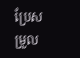ប្រែសម្រួល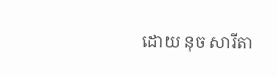ដោយ នុច សារីតា